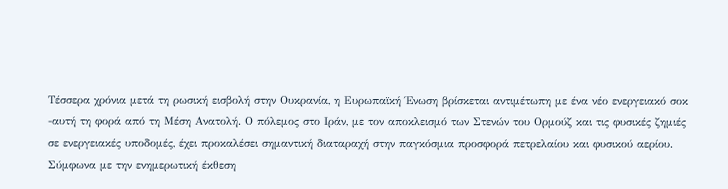Τέσσερα χρόνια μετά τη ρωσική εισβολή στην Ουκρανία, η Ευρωπαϊκή Ένωση βρίσκεται αντιμέτωπη με ένα νέο ενεργειακό σοκ -αυτή τη φορά από τη Μέση Ανατολή. Ο πόλεμος στο Ιράν, με τον αποκλεισμό των Στενών του Ορμούζ και τις φυσικές ζημιές σε ενεργειακές υποδομές, έχει προκαλέσει σημαντική διαταραχή στην παγκόσμια προσφορά πετρελαίου και φυσικού αερίου.
Σύμφωνα με την ενημερωτική έκθεση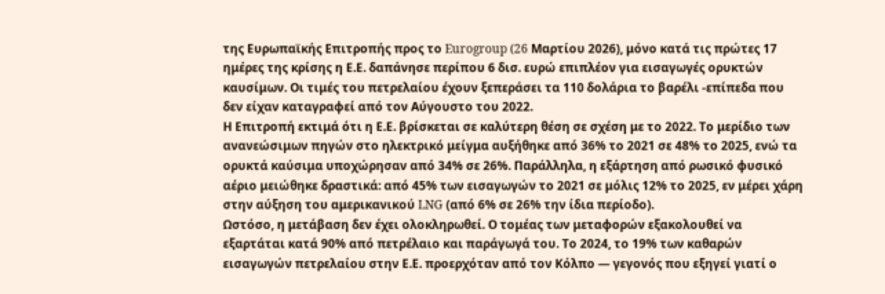της Ευρωπαϊκής Επιτροπής προς το Eurogroup (26 Μαρτίου 2026), μόνο κατά τις πρώτες 17 ημέρες της κρίσης η Ε.Ε. δαπάνησε περίπου 6 δισ. ευρώ επιπλέον για εισαγωγές ορυκτών καυσίμων. Οι τιμές του πετρελαίου έχουν ξεπεράσει τα 110 δολάρια το βαρέλι -επίπεδα που δεν είχαν καταγραφεί από τον Αύγουστο του 2022.
Η Επιτροπή εκτιμά ότι η Ε.Ε. βρίσκεται σε καλύτερη θέση σε σχέση με το 2022. Το μερίδιο των ανανεώσιμων πηγών στο ηλεκτρικό μείγμα αυξήθηκε από 36% το 2021 σε 48% το 2025, ενώ τα ορυκτά καύσιμα υποχώρησαν από 34% σε 26%. Παράλληλα, η εξάρτηση από ρωσικό φυσικό αέριο μειώθηκε δραστικά: από 45% των εισαγωγών το 2021 σε μόλις 12% το 2025, εν μέρει χάρη στην αύξηση του αμερικανικού LNG (από 6% σε 26% την ίδια περίοδο).
Ωστόσο, η μετάβαση δεν έχει ολοκληρωθεί. Ο τομέας των μεταφορών εξακολουθεί να εξαρτάται κατά 90% από πετρέλαιο και παράγωγά του. Το 2024, το 19% των καθαρών εισαγωγών πετρελαίου στην Ε.Ε. προερχόταν από τον Κόλπο — γεγονός που εξηγεί γιατί ο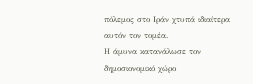πόλεμος στο Ιράν χτυπά ιδιαίτερα αυτόν τον τομέα.
Η άμυνα κατανάλωσε τον δημοσιονομικό χώρο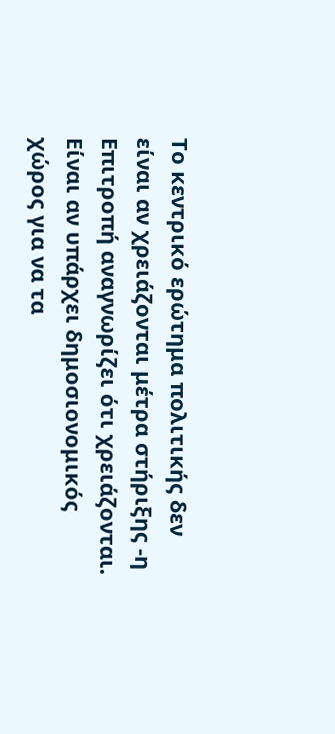Το κεντρικό ερώτημα πολιτικής δεν είναι αν χρειάζονται μέτρα στήριξης -η Επιτροπή αναγνωρίζει ότι χρειάζονται. Είναι αν υπάρχει δημοσιονομικός χώρος για να τα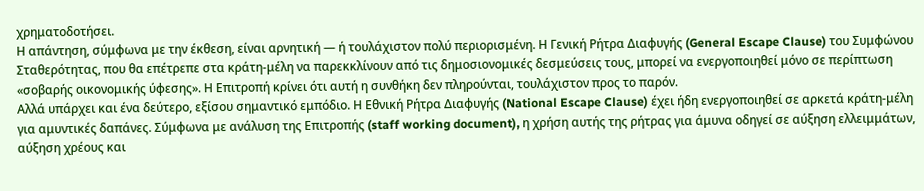χρηματοδοτήσει.
Η απάντηση, σύμφωνα με την έκθεση, είναι αρνητική — ή τουλάχιστον πολύ περιορισμένη. Η Γενική Ρήτρα Διαφυγής (General Escape Clause) του Συμφώνου Σταθερότητας, που θα επέτρεπε στα κράτη-μέλη να παρεκκλίνουν από τις δημοσιονομικές δεσμεύσεις τους, μπορεί να ενεργοποιηθεί μόνο σε περίπτωση «σοβαρής οικονομικής ύφεσης». Η Επιτροπή κρίνει ότι αυτή η συνθήκη δεν πληρούνται, τουλάχιστον προς το παρόν.
Αλλά υπάρχει και ένα δεύτερο, εξίσου σημαντικό εμπόδιο. Η Εθνική Ρήτρα Διαφυγής (National Escape Clause) έχει ήδη ενεργοποιηθεί σε αρκετά κράτη-μέλη για αμυντικές δαπάνες. Σύμφωνα με ανάλυση της Επιτροπής (staff working document), η χρήση αυτής της ρήτρας για άμυνα οδηγεί σε αύξηση ελλειμμάτων, αύξηση χρέους και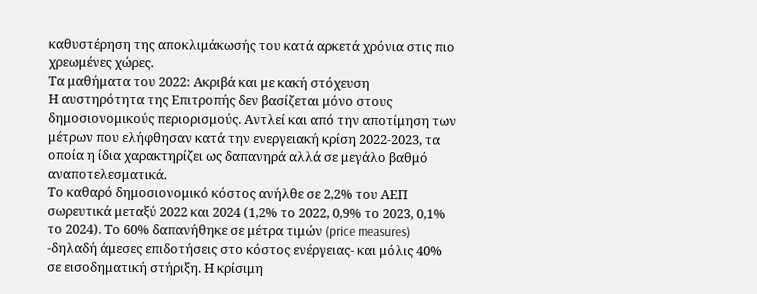καθυστέρηση της αποκλιμάκωσής του κατά αρκετά χρόνια στις πιο χρεωμένες χώρες.
Τα μαθήματα του 2022: Ακριβά και με κακή στόχευση
Η αυστηρότητα της Επιτροπής δεν βασίζεται μόνο στους δημοσιονομικούς περιορισμούς. Αντλεί και από την αποτίμηση των μέτρων που ελήφθησαν κατά την ενεργειακή κρίση 2022-2023, τα οποία η ίδια χαρακτηρίζει ως δαπανηρά αλλά σε μεγάλο βαθμό αναποτελεσματικά.
Το καθαρό δημοσιονομικό κόστος ανήλθε σε 2,2% του ΑΕΠ σωρευτικά μεταξύ 2022 και 2024 (1,2% το 2022, 0,9% το 2023, 0,1% το 2024). Το 60% δαπανήθηκε σε μέτρα τιμών (price measures) -δηλαδή άμεσες επιδοτήσεις στο κόστος ενέργειας- και μόλις 40% σε εισοδηματική στήριξη. Η κρίσιμη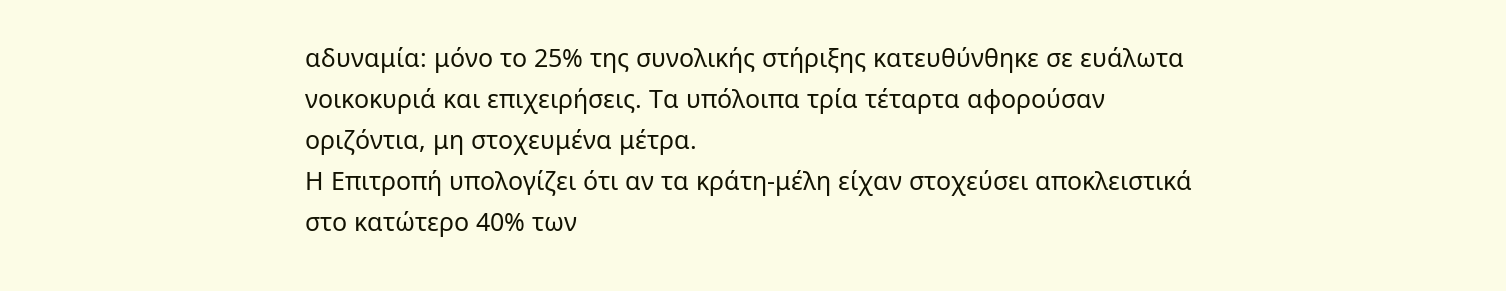αδυναμία: μόνο το 25% της συνολικής στήριξης κατευθύνθηκε σε ευάλωτα νοικοκυριά και επιχειρήσεις. Τα υπόλοιπα τρία τέταρτα αφορούσαν οριζόντια, μη στοχευμένα μέτρα.
Η Επιτροπή υπολογίζει ότι αν τα κράτη-μέλη είχαν στοχεύσει αποκλειστικά στο κατώτερο 40% των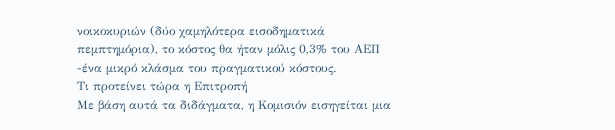νοικοκυριών (δύο χαμηλότερα εισοδηματικά πεμπτημόρια), το κόστος θα ήταν μόλις 0,3% του ΑΕΠ -ένα μικρό κλάσμα του πραγματικού κόστους.
Τι προτείνει τώρα η Επιτροπή
Με βάση αυτά τα διδάγματα, η Κομισιόν εισηγείται μια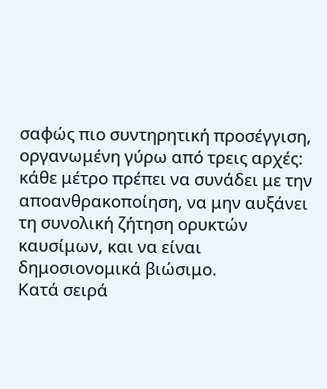σαφώς πιο συντηρητική προσέγγιση, οργανωμένη γύρω από τρεις αρχές: κάθε μέτρο πρέπει να συνάδει με την αποανθρακοποίηση, να μην αυξάνει τη συνολική ζήτηση ορυκτών καυσίμων, και να είναι δημοσιονομικά βιώσιμο.
Κατά σειρά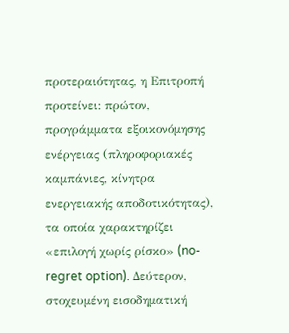προτεραιότητας, η Επιτροπή προτείνει: πρώτον, προγράμματα εξοικονόμησης ενέργειας (πληροφοριακές καμπάνιες, κίνητρα ενεργειακής αποδοτικότητας), τα οποία χαρακτηρίζει «επιλογή χωρίς ρίσκο» (no-regret option). Δεύτερον, στοχευμένη εισοδηματική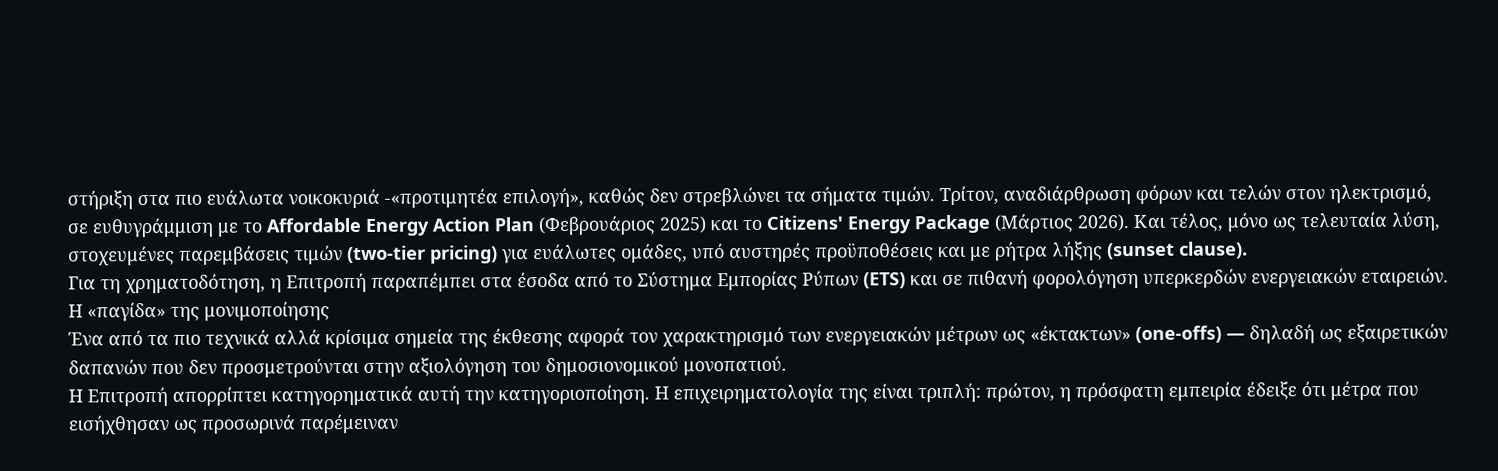στήριξη στα πιο ευάλωτα νοικοκυριά -«προτιμητέα επιλογή», καθώς δεν στρεβλώνει τα σήματα τιμών. Τρίτον, αναδιάρθρωση φόρων και τελών στον ηλεκτρισμό, σε ευθυγράμμιση με το Affordable Energy Action Plan (Φεβρουάριος 2025) και το Citizens' Energy Package (Μάρτιος 2026). Και τέλος, μόνο ως τελευταία λύση, στοχευμένες παρεμβάσεις τιμών (two-tier pricing) για ευάλωτες ομάδες, υπό αυστηρές προϋποθέσεις και με ρήτρα λήξης (sunset clause).
Για τη χρηματοδότηση, η Επιτροπή παραπέμπει στα έσοδα από το Σύστημα Εμπορίας Ρύπων (ETS) και σε πιθανή φορολόγηση υπερκερδών ενεργειακών εταιρειών.
Η «παγίδα» της μονιμοποίησης
Ένα από τα πιο τεχνικά αλλά κρίσιμα σημεία της έκθεσης αφορά τον χαρακτηρισμό των ενεργειακών μέτρων ως «έκτακτων» (one-offs) — δηλαδή ως εξαιρετικών δαπανών που δεν προσμετρούνται στην αξιολόγηση του δημοσιονομικού μονοπατιού.
Η Επιτροπή απορρίπτει κατηγορηματικά αυτή την κατηγοριοποίηση. Η επιχειρηματολογία της είναι τριπλή: πρώτον, η πρόσφατη εμπειρία έδειξε ότι μέτρα που εισήχθησαν ως προσωρινά παρέμειναν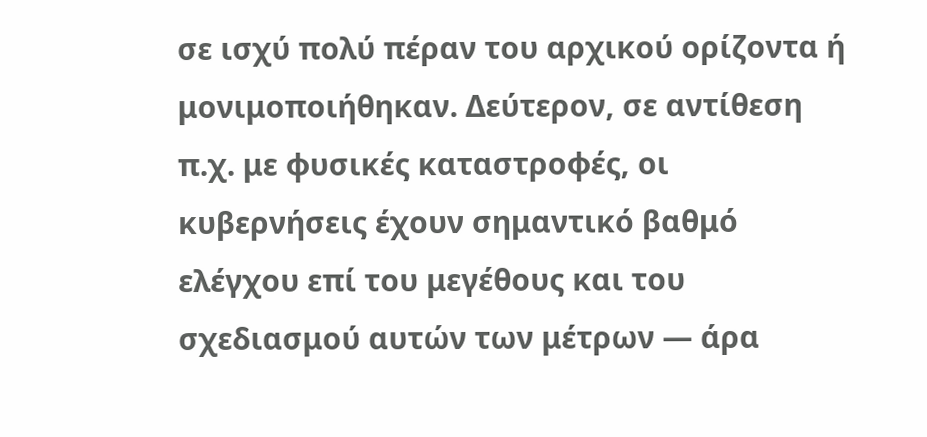σε ισχύ πολύ πέραν του αρχικού ορίζοντα ή μονιμοποιήθηκαν. Δεύτερον, σε αντίθεση π.χ. με φυσικές καταστροφές, οι κυβερνήσεις έχουν σημαντικό βαθμό ελέγχου επί του μεγέθους και του σχεδιασμού αυτών των μέτρων — άρα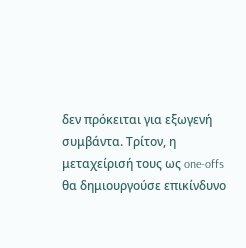δεν πρόκειται για εξωγενή συμβάντα. Τρίτον, η μεταχείρισή τους ως one-offs θα δημιουργούσε επικίνδυνο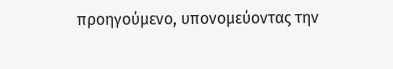προηγούμενο, υπονομεύοντας την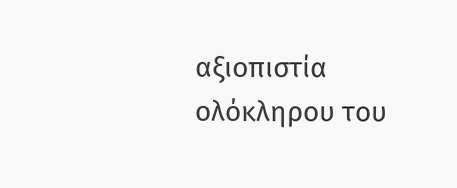αξιοπιστία ολόκληρου του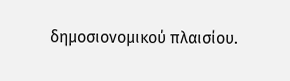δημοσιονομικού πλαισίου.